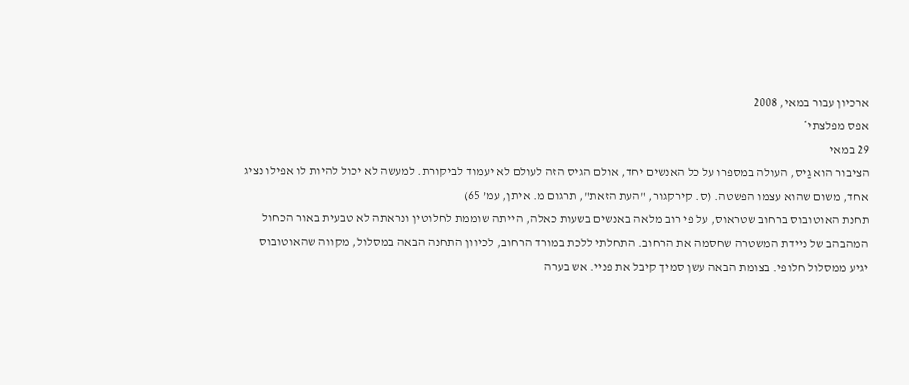ארכיון עבור במאי, 2008
אפס מפלצתי*
29 במאי
הציבור הוא גַיס, העולה במספרו על כל האנשים יחד, אולם הגיס הזה לעולם לא יעמוד לביקורת. למעשה לא יכול להיות לו אפילו נציג אחד, משום שהוא עצמו הפשטה. (ס. קירקגור, "העת הזאת", תרגום מ. איתן, עמ’ 65)
תחנת האוטובוס ברחוב שטראוס, על פי רוב מלאה באנשים בשעות כאלה, הייתה שוממת לחלוטין ונראתה לא טבעית באור הכחול המהבהב של ניידת המשטרה שחסמה את הרחוב. התחלתי ללכת במורד הרחוב, לכיוון התחנה הבאה במסלול, מקווה שהאוטובוס יגיע ממסלול חלופי. בצומת הבאה עשן סמיך קיבל את פניי. אש בערה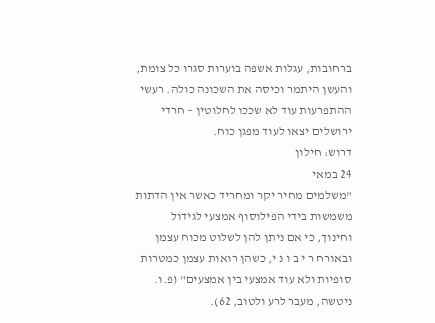ברחובות, עגלות אשפה בוערות סגרו כל צומת, והעשן היתמר וכיסה את השכונה כולה. רעשי ההתפרעות עוד לא שככו לחלוטין – חרדי ירושלים יצאו לעוד מפגן כוח.
דרוש: חילון
24 במאי
"משלמים מחיר יקר ומחריד כאשר אין הדתות משמשות בידי הפילוסוף אמצעי לגידול וחינוך, כי אם ניתן להן לשלוט מכוח עצמן ובאורח ר י ב ו נ י, כשהן רואות עצמן כמטרות סופיות ולא עוד אמצעי בין אמצעים" (פ.ו. ניטשה, מעבר לרע ולטוב, 62).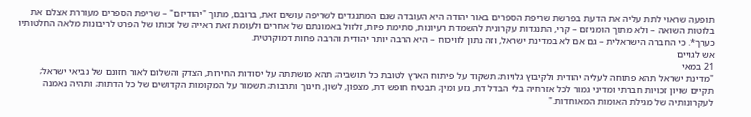תופעה שראוי לתת עליה את הדעת בפרשת שריפת הספרים באור יהודה היא העובדה שגם המתנגדים לשריפה עושים זאת, ברובם, מתוך "יהודיזם" – שריפת הספרים מעוררת אצלם את בלוטות השואה – ולא מתוך הומניזם – קרי, התנגדות עקרונית להשמדת רעיונות, סתימת פיות, זלזול באמונתם של אחרים ולעומת זאת ראייה של זכותו של הפרט לריבונות מלאה החלטותיו כערך*. כי החברה הישראלית – גם אם לא במדינת ישראל, וזה נתון לוויכוח – היא הרבה יותר יהודית והרבה פחות דמוקרטית.
אש לגויים
21 במאי
"מדינת ישראל תהא פתוחה לעליה יהודית ולקיבוץ גלויות; תשקוד על פיתוח הארץ לטובת כל תושביה; תהא מושתתה על יסודות החירות, הצדק והשלום לאור חזונם של נביאי ישראל; תקיים שויון זכויות חברתי ומדיני גמור לכל אזרחיה בלי הבדל דת, גזע ומין; תבטיח חופש דת, מצפון, לשון, חינוך ותרבות; תשמור על המקומות הקדושים של כל הדתות; ותהיה נאמנה לעקרונותיה של מגילת האומות המאוחדות."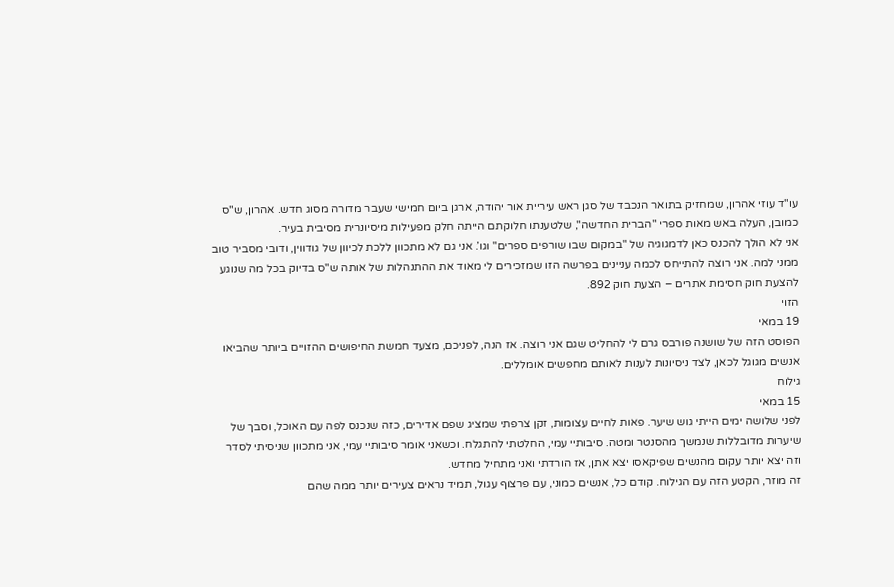עו"ד עוזי אהרון, שמחזיק בתואר הנכבד של סגן ראש עיריית אור יהודה, ארגן ביום חמישי שעבר מדורה מסוג חדש. אהרון, ש"ס כמובן, העלה באש מאות ספרי "הברית החדשה", שלטענתו חלוקתם הייתה חלק מפעילות מיסיונרית מסיבית בעיר.
אני לא הולך להכנס כאן לדמגוגיה של "במקום שבו שורפים ספרים" וגו’. אני גם לא מתכוון ללכת לכיוון של גודווין, ודובי מסביר טוב ממני למה. אני רוצה להתייחס לכמה עניינים בפרשה הזו שמזכירים לי מאוד את ההתנהלות של אותה ש"ס בדיוק בכל מה שנוגע להצעת חוק חסימת אתרים – הצעת חוק 892.
הזוי
19 במאי
הפוסט הזה של שושנה פורבס גרם לי להחליט שגם אני רוצה. אז הנה, לפניכם, מצעד חמשת החיפושים ההזויים ביותר שהביאו אנשים מגוגל לכאן, לצד ניסיונות לענות לאותם מחפשים אומללים.
גילוח
15 במאי
לפני שלושה ימים הייתי גוש שיער. פאות לחיים עצומות, זקן צרפתי שמציג שפם אדירים, כזה שנכנס לפה עם האוכל, וסבך של שיערות מדובללות שנמשך מהסנטר ומטה. סיבותיי עמי, החלטתי להתגלח. וכשאני אומר סיבותיי עמי, אני מתכוון שניסיתי לסדר וזה יצא יותר עקום מהנשים שפיקאסו יצא אתן, אז הורדתי ואני מתחיל מחדש.
זה מוזר, הקטע הזה עם הגילוח. קודם כל, אנשים כמוני, עם פרצוף עגול, תמיד נראים צעירים יותר ממה שהם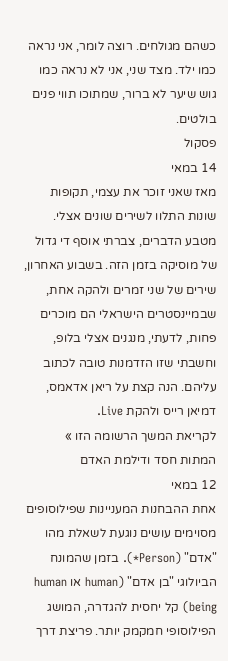כשהם מגולחים. רוצה לומר, אני נראה כמו ילד. מצד שני, אני לא נראה כמו גוש שיער לא ברור, שמתוכו תווי פנים בולטים.
פסקול
14 במאי
מאז שאני זוכר את עצמי, תקופות שונות התלוו לשירים שונים אצלי. מטבע הדברים, צברתי אוסף די גדול של מוסיקה בזמן הזה. בשבוע האחרון, שירים של שני זמרים ולהקה אחת, שבמיינסטרים הישראלי הם מוכרים פחות, לדעתי, מנגנים אצלי בלופ, וחשבתי שזו הזדמנות טובה לכתוב עליהם. הנה קצת על ריאן אדאמס, דמיאן רייס ולהקת Live.
לקריאת המשך הרשומה הזו »
המתות חסד ודילמת האדם
12 במאי
אחת ההבחנות המעניינות שפילוסופים מסוימים עושים נוגעת לשאלת מהו "אדם" (Person*). בזמן שהמונח הביולוגי "בן אדם" (human או human being) קל יחסית להגדרה, המושג הפילוסופי חמקמק יותר. פריצת דרך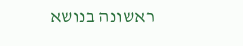ראשונה בנושא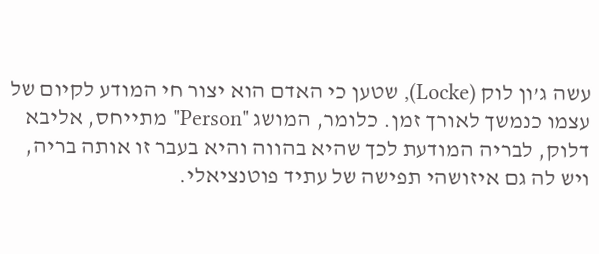עשה ג’ון לוק (Locke), שטען כי האדם הוא יצור חי המודע לקיום של עצמו כנמשך לאורך זמן. כלומר, המושג "Person" מתייחס, אליבא דלוק, לבריה המודעת לכך שהיא בהווה והיא בעבר זו אותה בריה, ויש לה גם איזושהי תפישה של עתיד פוטנציאלי.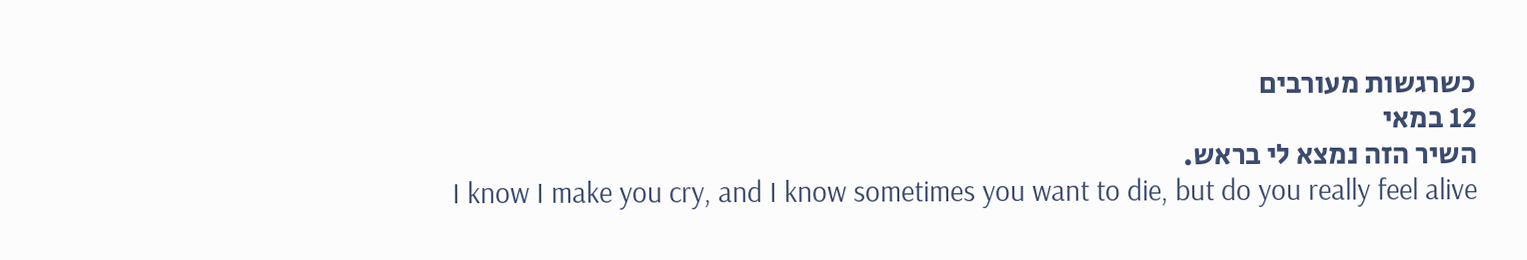כשרגשות מעורבים
12 במאי
השיר הזה נמצא לי בראש.
I know I make you cry, and I know sometimes you want to die, but do you really feel alive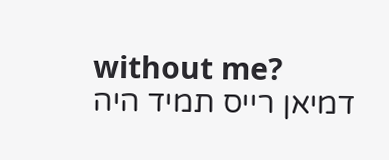without me?
דמיאן רייס תמיד היה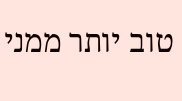טוב יותר ממני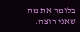בלומר את מה שאני רוצה.